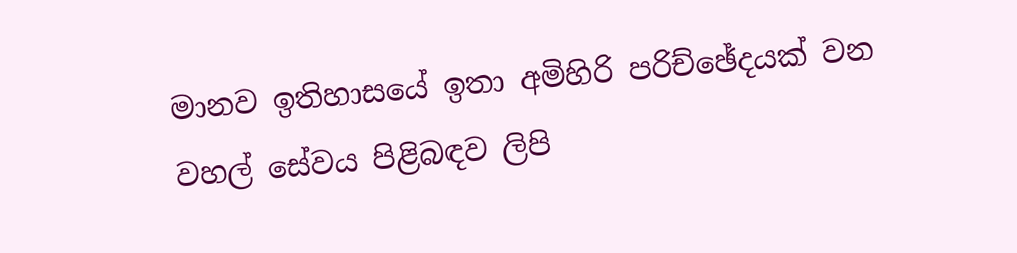මානව ඉතිහාසයේ ඉතා අමිහිරි පරිච්ඡේදයක් වන වහල් සේවය පිළිබඳව ලිපි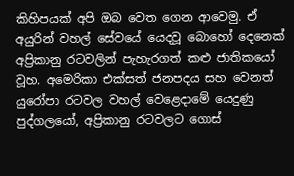කිහිපයක් අපි ඔබ වෙත ගෙන ආවෙමු. ඒ අයුරින් වහල් සේවයේ යෙදවූ බොහෝ දෙනෙක් අප්‍රිකානු රටවලින් පැහැරගත් කළු ජාතිකයෝ වූහ. අමෙරිකා එක්සත් ජනපදය සහ වෙනත් යුරෝපා රටවල වහල් වෙළෙදාමේ යෙදුණු පුද්ගලයෝ, අප්‍රිකානු රටවලට ගොස්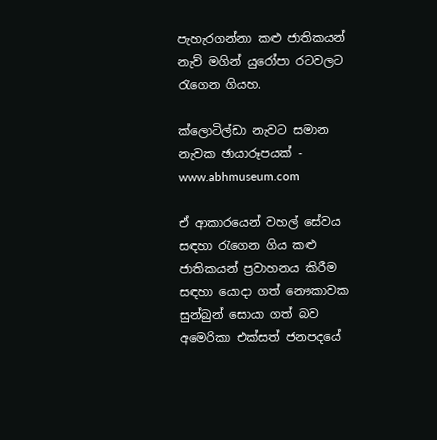පැහැරගන්නා කළු ජාතිකයන් නැව් මගින් යුරෝපා රටවලට රැගෙන ගියහ.

ක්ලොටිල්ඩා නැවට සමාන නැවක ඡායාරූපයක් - www.abhmuseum.com

ඒ ආකාරයෙන් වහල් සේවය සඳහා රැගෙන ගිය කළු ජාතිකයන් ප්‍රවාහනය කිරීම සඳහා යොදා ගත් නෞකාවක සුන්බුන් සොයා ගත් බව අමෙරිකා එක්සත් ජනපදයේ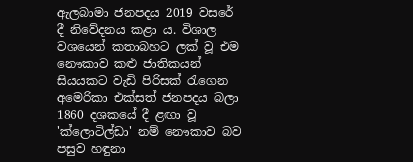ඇලබාමා ජනපදය 2019 වසරේ දී නිවේදනය කළා ය. විශාල වශයෙන් කතාබහට ලක් වූ එම නෞකාව කළු ජාතිකයන් සියයකට වැඩි පිරිසක් රැගෙන අමෙරිකා එක්සත් ජනපදය බලා 1860 දශකයේ දී ළඟා වූ 'ක්ලොටිල්ඩා' නම් නෞකාව බව පසුව හඳුනා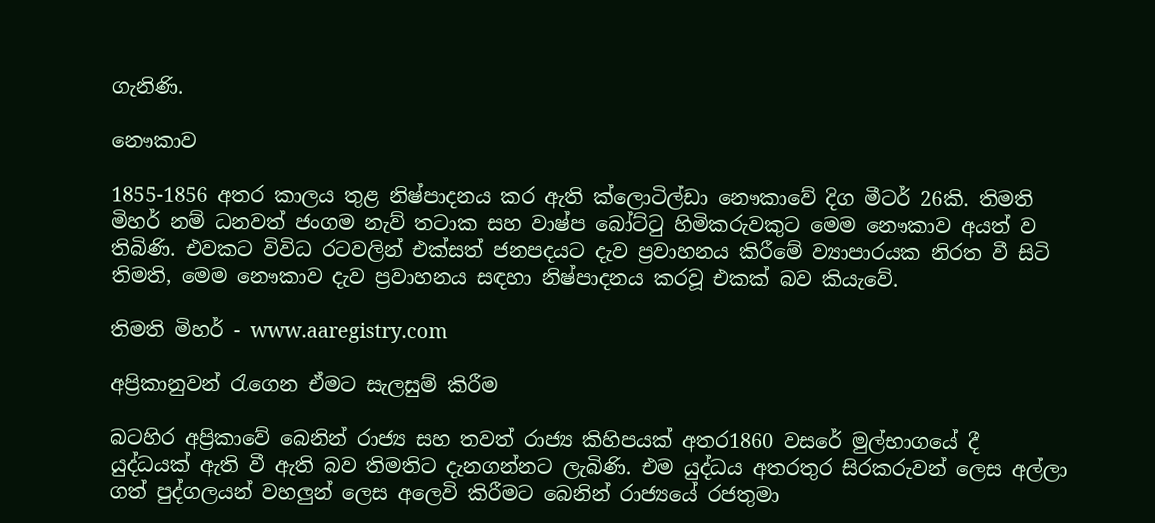ගැනිණි.

නෞකාව

1855-1856 අතර කාලය තුළ නිෂ්පාදනය කර ඇති ක්ලොටිල්ඩා නෞකාවේ දිග මීටර් 26කි. තිමති මිහර් නම් ධනවත් ජංගම නැව් තටාක සහ වාෂ්ප බෝට්ටු හිමිකරුවකුට මෙම නෞකාව අයත් ව තිබිණි. එවකට විවිධ රටවලින් එක්සත් ජනපදයට දැව ප්‍රවාහනය කිරීමේ ව්‍යාපාරයක නිරත වී සිටි තිමති, මෙම නෞකාව දැව ප්‍රවාහනය සඳහා නිෂ්පාදනය කරවූ එකක් බව කියැවේ.

තිමති මිහර් - www.aaregistry.com

අප්‍රිකානුවන් රැගෙන ඒමට සැලසුම් කිරීම

බටහිර අප්‍රිකාවේ බෙනින් රාජ්‍ය සහ තවත් රාජ්‍ය කිහිපයක් අතර1860 වසරේ මුල්භාගයේ දී  යුද්ධයක් ඇති වී ඇති බව තිමතිට දැනගන්නට ලැබිණි. එම යුද්ධය අතරතුර සිරකරුවන් ලෙස අල්ලා ගත් පුද්ගලයන් වහලුන් ලෙස අලෙවි කිරීමට බෙනින් රාජ්‍යයේ රජතුමා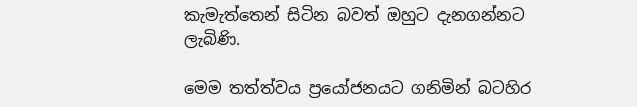කැමැත්තෙන් සිටින බවත් ඔහුට දැනගන්නට ලැබිණි.

මෙම තත්ත්වය ප්‍රයෝජනයට ගනිමින් බටහිර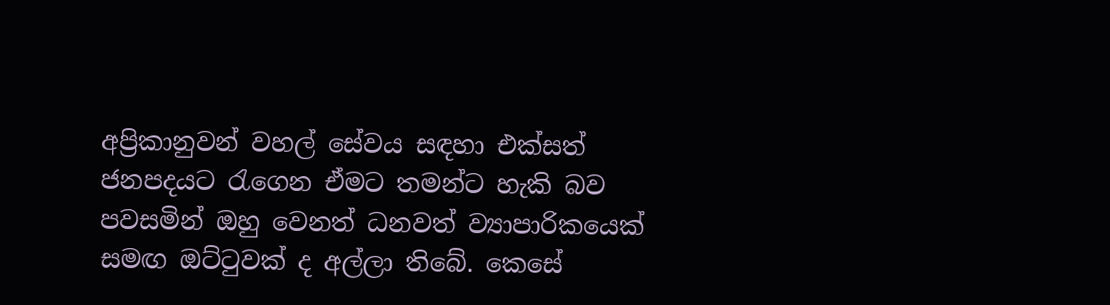අප්‍රිකානුවන් වහල් සේවය සඳහා එක්සත් ජනපදයට රැගෙන ඒමට තමන්ට හැකි බව පවසමින් ඔහු වෙනත් ධනවත් ව්‍යාපාරිකයෙක් සමඟ ඔට්ටුවක් ද අල්ලා තිබේ. කෙසේ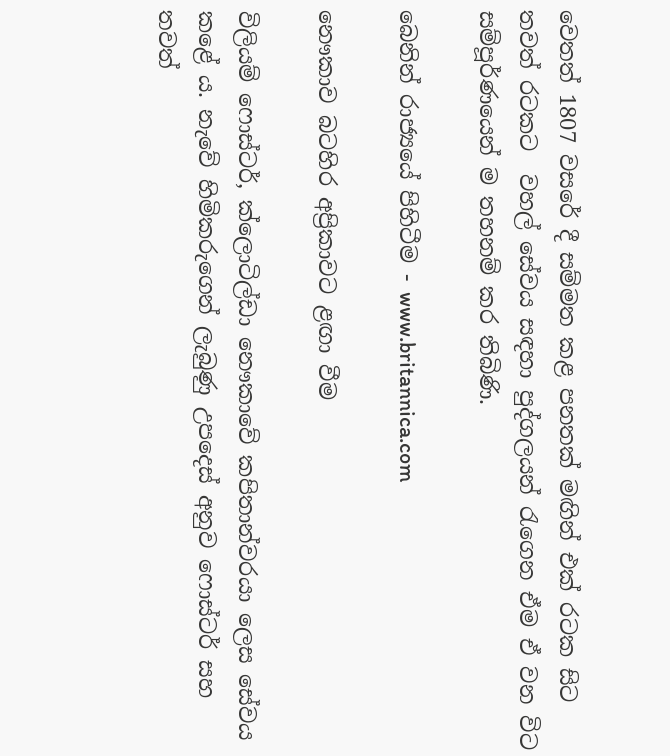වෙතත් 1807 වසරේ දී සම්මත කළ පනතක් මඟින් එක් රටක සිට තවත් රටකට  වහල් සේවය සඳහා පුද්ගලයන් රැගෙන ඒම ඒ වන විට සම්පූර්ණයෙන් ම තහනම් කර තිබිණි.

බෙනින් රාජ්‍යයේ පිහිටීම - www.britannica.com

නෞකාව බටහිර අප්‍රිකාවට ළඟා වීම

විලියම් ෆොස්ටර්, ක්ලොටිල්ඩා නෞකාවේ කපිතාන්වරයා ලෙස සේවය කළේ ය. නැවේ හිමිකරුගෙන් ලැබුණු උපදෙස් අනුව ෆොස්ටර් සහ තවත්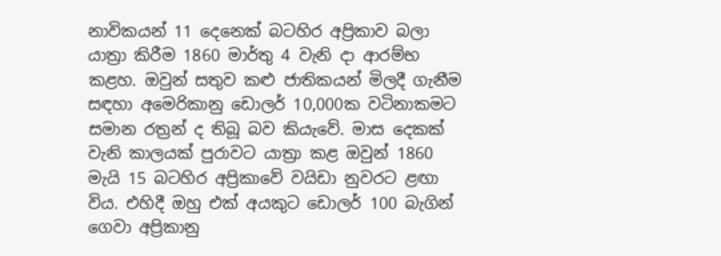නාවිකයන් 11 දෙනෙක් බටහිර අප්‍රිකාව බලා යාත්‍රා කිරීම 1860 මාර්තු 4 වැනි දා ආරම්භ කළහ. ඔවුන් සතුව කළු ජාතිකයන් මිලදී ගැනීම සඳහා අමෙරිකානු ඩොලර් 10,000ක වටිනාකමට සමාන රත්‍රන් ද තිබූ බව කියැවේ. මාස දෙකක් වැනි කාලයක් පුරාවට යාත්‍රා කළ ඔවුන් 1860 මැයි 15 බටහිර අප්‍රිකාවේ වයිඩා නුවරට ළඟා විය. එහිදී ඔහු එක් අයකුට ඩොලර් 100 බැගින් ගෙවා අප්‍රිකානු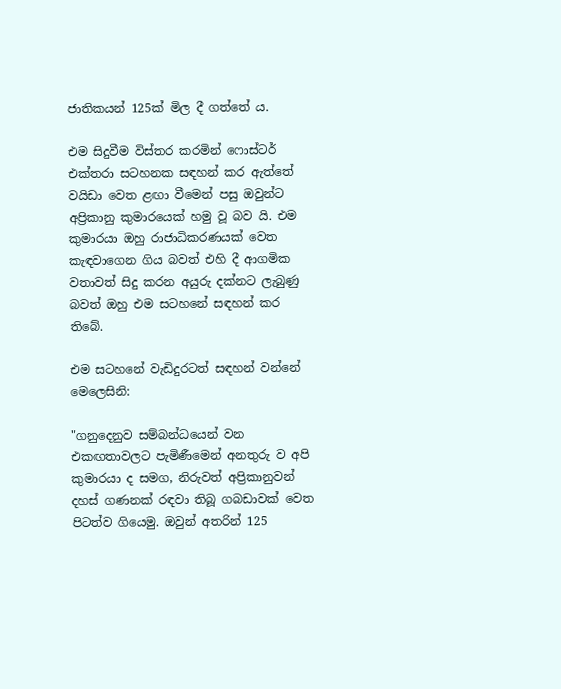ජාතිකයන් 125ක් මිල දී ගත්තේ ය.

එම සිදුවීම විස්තර කරමින් ෆොස්ටර් එක්තරා සටහනක සඳහන් කර ඇත්තේ වයිඩා වෙත ළඟා වීමෙන් පසු ඔවුන්ට අප්‍රිකානු කුමාරයෙක් හමු වූ බව යි. එම කුමාරයා ඔහු රාජාධිකරණයක් වෙත කැඳවාගෙන ගිය බවත් එහි දී ආගමික වතාවත් සිදු කරන අයුරු දක්නට ලැබුණු බවත් ඔහු එම සටහනේ සඳහන් කර තිබේ.

එම සටහනේ වැඩිදුරටත් සඳහන් වන්නේ මෙලෙසිනි:

"ගනුදෙනුව සම්බන්ධයෙන් වන එකඟතාවලට පැමිණීමෙන් අනතුරු ව අපි කුමාරයා ද සමග, නිරුවත් අප්‍රිකානුවන් දහස් ගණනක් රඳවා තිබූ ගබඩාවක් වෙත පිටත්ව ගියෙමු. ඔවුන් අතරින් 125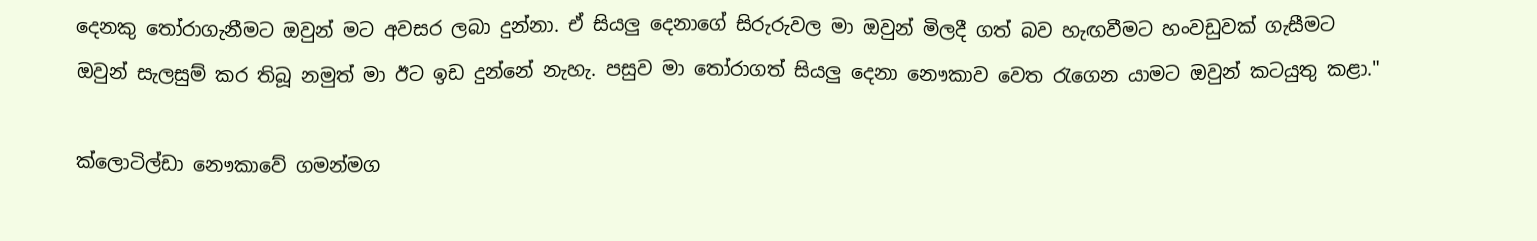දෙනකු තෝරාගැනීමට ඔවුන් මට අවසර ලබා දුන්නා. ඒ සියලු දෙනාගේ සිරුරුවල මා ඔවුන් මිලදී ගත් බව හැඟවීමට හංවඩුවක් ගැසීමට ඔවුන් සැලසුම් කර තිබූ නමුත් මා ඊට ඉඩ දුන්නේ නැහැ. පසුව මා තෝරාගත් සියලු දෙනා නෞකාව වෙත රැගෙන යාමට ඔවුන් කටයුතු කළා."

ක්ලොටිල්ඩා නෞකාවේ ගමන්මග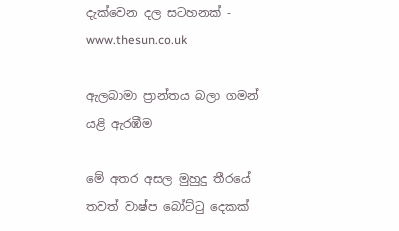දැක්වෙන දල සටහනක් - www.thesun.co.uk

ඇලබාමා ප්‍රාන්තය බලා ගමන් යළි ඇරඹීම

මේ අතර අසල මුහුදු තීරයේ තවත් වාෂ්ප බෝට්ටු දෙකක්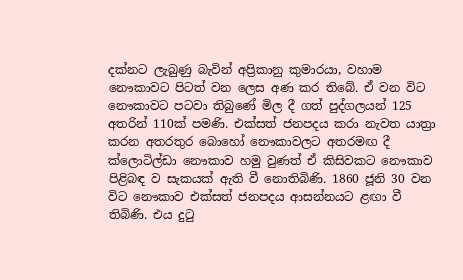දක්නට ලැබුණු බැවින් අප්‍රිකානු කුමාරයා, වහාම නෞකාවට පිටත් වන ලෙස අණ කර තිබේ. ඒ වන විට නෞකාවට පටවා තිබුණේ මිල දී ගත් පුද්ගලයන් 125 අතරින් 110ක් පමණි. එක්සත් ජනපදය කරා නැවත යාත්‍රා කරන අතරතුර බොහෝ නෞකාවලට අතරමඟ දී ක්ලොටිල්ඩා නෞකාව හමු වුණත් ඒ කිසිවකට නෞකාව පිළිබඳ ව සැකයක් ඇති වී නොතිබිණි. 1860 ජූනි 30 වන විට නෞකාව එක්සත් ජනපදය ආසන්නයට ළඟා වී තිබිණි. එය දුටු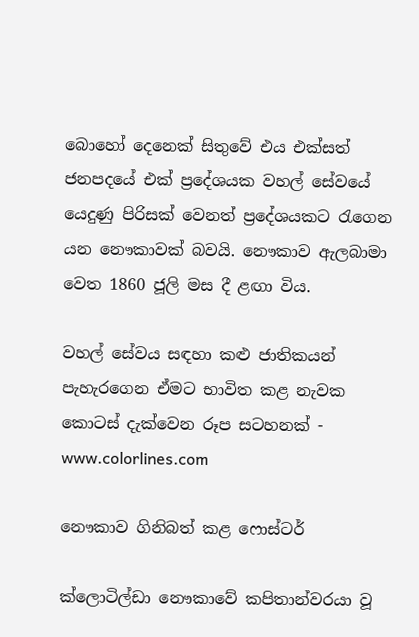බොහෝ දෙනෙක් සිතුවේ එය එක්සත් ජනපදයේ එක් ප්‍රදේශයක වහල් සේවයේ යෙදුණු පිරිසක් වෙනත් ප්‍රදේශයකට රැගෙන යන නෞකාවක් බවයි. නෞකාව ඇලබාමා වෙත 1860 ජූලි මස දී ළඟා විය.

වහල් සේවය සඳහා කළු ජාතිකයන් පැහැරගෙන ඒමට භාවිත කළ නැවක කොටස් දැක්වෙන රූප සටහනක් - www.colorlines.com

නෞකාව ගිනිබත් කළ ෆොස්ටර්

ක්ලොටිල්ඩා නෞකාවේ කපිතාන්වරයා වූ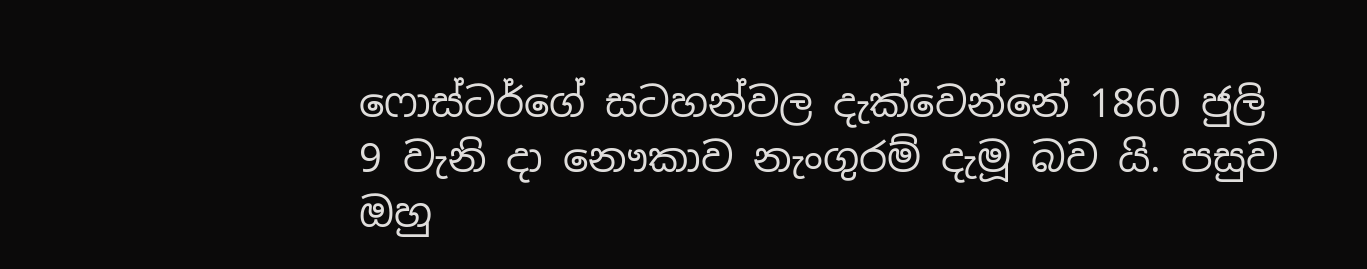ෆොස්ටර්ගේ සටහන්වල දැක්වෙන්නේ 1860 ජුලි 9 වැනි දා නෞකාව නැංගුරම් දැමූ බව යි. පසුව ඔහු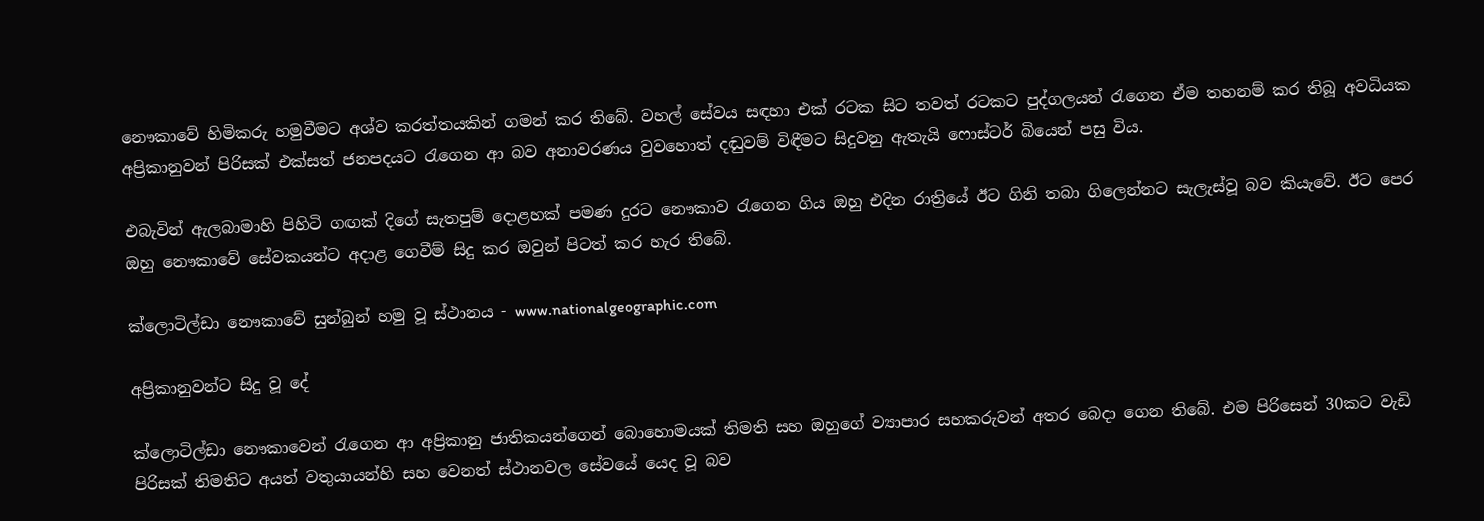නෞකාවේ හිමිකරු හමුවීමට අශ්ව කරත්තයකින් ගමන් කර තිබේ. වහල් සේවය සඳහා එක් රටක සිට තවත් රටකට පුද්ගලයන් රැගෙන ඒම තහනම් කර තිබූ අවධියක අප්‍රිකානුවන් පිරිසක් එක්සත් ජනපදයට රැගෙන ආ බව අනාවරණය වුවහොත් දඬුවම් විඳීමට සිදුවනු ඇතැයි ෆොස්ටර් බියෙන් පසු විය.

එබැවින් ඇලබාමාහි පිහිටි ගඟක් දිගේ සැතපුම් දොළහක් පමණ දුරට නෞකාව රැගෙන ගිය ඔහු එදින රාත්‍රියේ ඊට ගිනි තබා ගිලෙන්නට සැලැස්වූ බව කියැවේ. ඊට පෙර ඔහු නෞකාවේ සේවකයන්ට අදාළ ගෙවීම් සිදු කර ඔවුන් පිටත් කර හැර තිබේ.

ක්ලොටිල්ඩා නෞකාවේ සුන්බුන් හමු වූ ස්ථානය - www.nationalgeographic.com

අප්‍රිකානුවන්ට සිදු වූ දේ

ක්ලොටිල්ඩා නෞකාවෙන් රැගෙන ආ අප්‍රිකානු ජාතිකයන්ගෙන් බොහොමයක් තිමති සහ ඔහුගේ ව්‍යාපාර සහකරුවන් අතර බෙදා ගෙන තිබේ. එම පිරිසෙන් 30කට වැඩි පිරිසක් තිමතිට අයත් වතුයායන්හි සහ වෙනත් ස්ථානවල සේවයේ යෙද වූ බව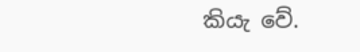කියැ වේ.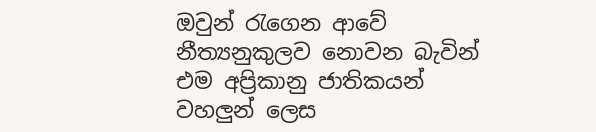ඔවුන් රැගෙන ආවේ නීත්‍යනුකුලව නොවන බැවින් එම අප්‍රිකානු ජාතිකයන් වහලුන් ලෙස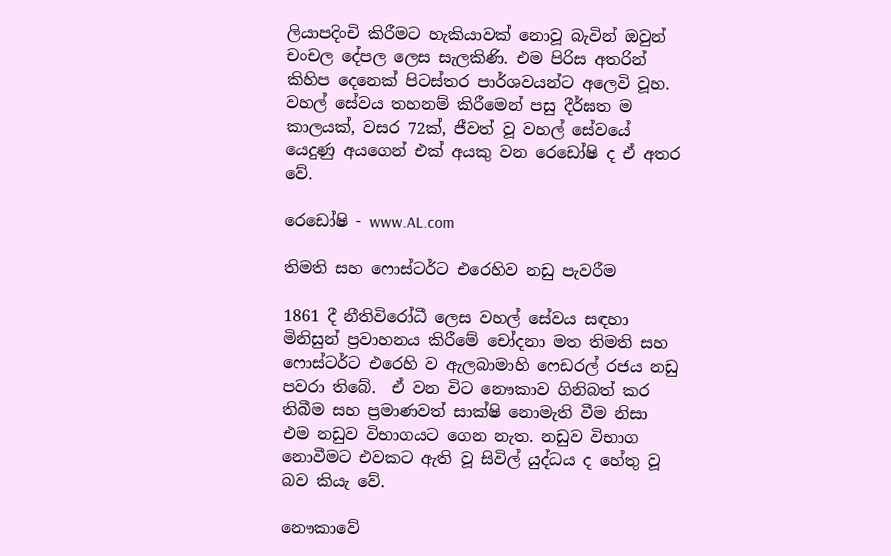ලියාපදිංචි කිරීමට හැකියාවක් නොවූ බැවින් ඔවුන් චංචල දේපල ලෙස සැලකිණි. එම පිරිස අතරින් කිහිප දෙනෙක් පිටස්තර පාර්ශවයන්ට අලෙවි වූහ. වහල් සේවය තහනම් කිරීමෙන් පසු දීර්ඝත ම කාලයක්, වසර 72ක්, ජීවත් වූ වහල් සේවයේ යෙදුණු අයගෙන් එක් අයකු වන රෙඩෝෂි ද ඒ අතර වේ.

රෙඩෝෂි - www.AL.com

තිමති සහ ෆොස්ටර්ට එරෙහිව නඩු පැවරීම

1861 දී නීතිවිරෝධී ලෙස වහල් සේවය සඳහා මිනිසුන් ප්‍රවාහනය කිරීමේ චෝදනා මත තිමති සහ ෆොස්ටර්ට එරෙහි ව ඇලබාමාහි ෆෙඩරල් රජය නඩු පවරා තිබේ.  ඒ වන විට නෞකාව ගිනිබත් කර තිබීම සහ ප්‍රමාණවත් සාක්ෂි නොමැති වීම නිසා එම නඩුව විභාගයට ගෙන නැත. නඩුව විභාග නොවීමට එවකට ඇති වූ සිවිල් යුද්ධය ද හේතු වූ බව කියැ වේ.

නෞකාවේ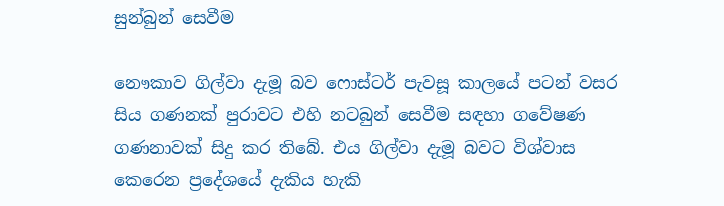සුන්බුන් සෙවීම

නෞකාව ගිල්වා දැමූ බව ෆොස්ටර් පැවසූ කාලයේ පටන් වසර සිය ගණනක් පුරාවට එහි නටබුන් සෙවීම සඳහා ගවේෂණ ගණනාවක් සිදු කර තිබේ. එය ගිල්වා දැමූ බවට විශ්වාස කෙරෙන ප්‍රදේශයේ දැකිය හැකි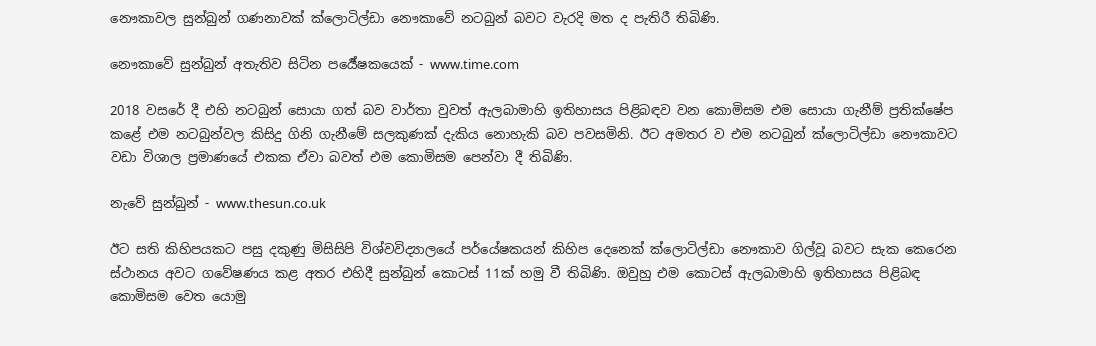නෞකාවල සුන්බුන් ගණනාවක් ක්ලොටිල්ඩා නෞකාවේ නටබුන් බවට වැරදි මත ද පැතිරී තිබිණි.

නෞකාවේ සුන්බුන් අතැතිව සිටින පර්‍යේෂකයෙක් - www.time.com

2018 වසරේ දී එහි නටබුන් සොයා ගත් බව වාර්තා වුවත් ඇලබාමාහි ඉතිහාසය පිළිබඳව වන කොමිසම එම සොයා ගැනීම් ප්‍රතික්ෂේප කළේ එම නටබුන්වල කිසිදු ගිනි ගැනීමේ සලකුණක් දැකිය නොහැකි බව පවසමිනි. ඊට අමතර ව එම නටබුන් ක්ලොටිල්ඩා නෞකාවට වඩා විශාල ප්‍රමාණයේ එකක ඒවා බවත් එම කොමිසම පෙන්වා දී තිබිණි.

නැවේ සුන්බුන් - www.thesun.co.uk

ඊට සති කිහිපයකට පසු දකුණු මිසිසිපි විශ්වවිද්‍යාලයේ පර්යේෂකයන් කිහිප දෙනෙක් ක්ලොටිල්ඩා නෞකාව ගිල්වූ බවට සැක කෙරෙන ස්ථානය අවට ගවේෂණය කළ අතර එහිදී සුන්බුන් කොටස් 11ක් හමු වී තිබිණි. ඔවුහු එම කොටස් ඇලබාමාහි ඉතිහාසය පිළිබඳ කොමිසම වෙත යොමු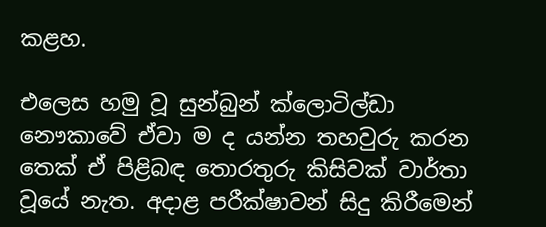කළහ.

එලෙස හමු වූ සුන්බුන් ක්ලොටිල්ඩා නෞකාවේ ඒවා ම ද යන්න තහවුරු කරන තෙක් ඒ පිළිබඳ තොරතුරු කිසිවක් වාර්තා වූයේ නැත. අදාළ පරීක්ෂාවන් සිදු කිරීමෙන්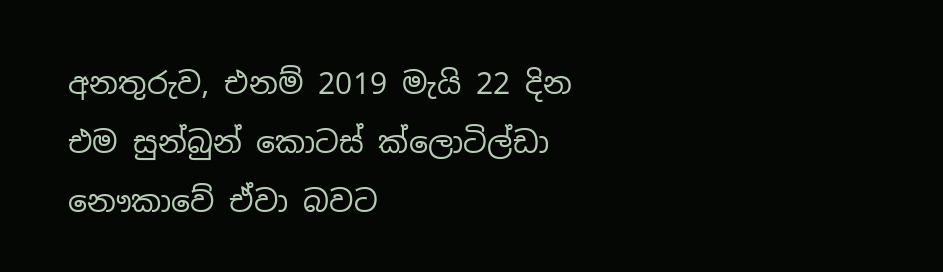අනතුරුව, එනම් 2019 මැයි 22 දින එම සුන්බුන් කොටස් ක්ලොටිල්ඩා නෞකාවේ ඒවා බවට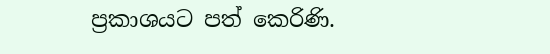ප්‍රකාශයට පත් කෙරිණි.